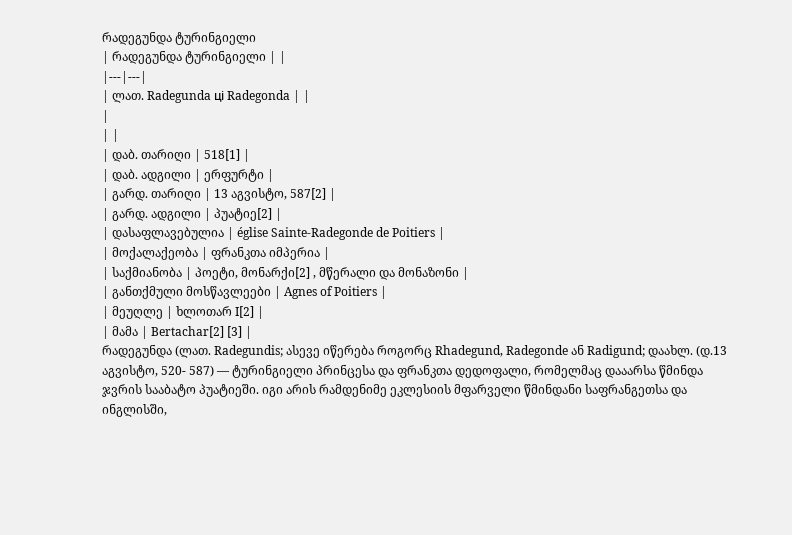რადეგუნდა ტურინგიელი
| რადეგუნდა ტურინგიელი | |
|---|---|
| ლათ. Radegunda ці Radegonda | |
|
| |
| დაბ. თარიღი | 518[1] |
| დაბ. ადგილი | ერფურტი |
| გარდ. თარიღი | 13 აგვისტო, 587[2] |
| გარდ. ადგილი | პუატიე[2] |
| დასაფლავებულია | église Sainte-Radegonde de Poitiers |
| მოქალაქეობა | ფრანკთა იმპერია |
| საქმიანობა | პოეტი, მონარქი[2] , მწერალი და მონაზონი |
| განთქმული მოსწავლეები | Agnes of Poitiers |
| მეუღლე | ხლოთარ I[2] |
| მამა | Bertachar[2] [3] |
რადეგუნდა (ლათ. Radegundis; ასევე იწერება როგორც Rhadegund, Radegonde ან Radigund; დაახლ. (დ.13 აგვისტო, 520- 587) — ტურინგიელი პრინცესა და ფრანკთა დედოფალი, რომელმაც დააარსა წმინდა ჯვრის სააბატო პუატიეში. იგი არის რამდენიმე ეკლესიის მფარველი წმინდანი საფრანგეთსა და ინგლისში,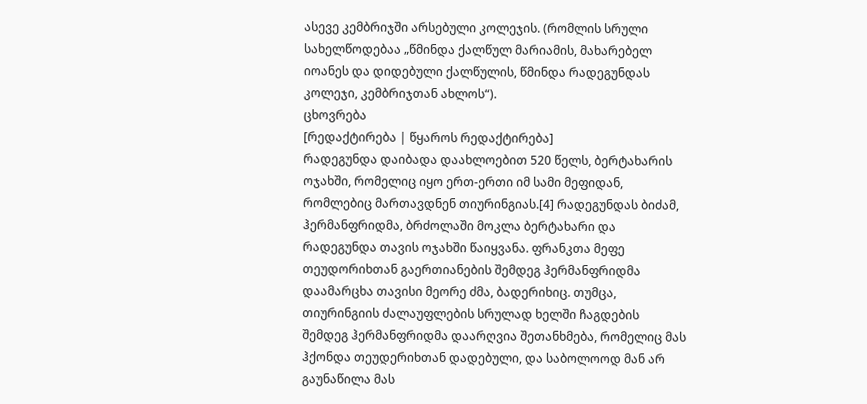ასევე კემბრიჯში არსებული კოლეჯის. (რომლის სრული სახელწოდებაა „წმინდა ქალწულ მარიამის, მახარებელ იოანეს და დიდებული ქალწულის, წმინდა რადეგუნდას კოლეჯი, კემბრიჯთან ახლოს“).
ცხოვრება
[რედაქტირება | წყაროს რედაქტირება]
რადეგუნდა დაიბადა დაახლოებით 520 წელს, ბერტახარის ოჯახში, რომელიც იყო ერთ-ერთი იმ სამი მეფიდან, რომლებიც მართავდნენ თიურინგიას.[4] რადეგუნდას ბიძამ, ჰერმანფრიდმა, ბრძოლაში მოკლა ბერტახარი და რადეგუნდა თავის ოჯახში წაიყვანა. ფრანკთა მეფე თეუდორიხთან გაერთიანების შემდეგ ჰერმანფრიდმა დაამარცხა თავისი მეორე ძმა, ბადერიხიც. თუმცა, თიურინგიის ძალაუფლების სრულად ხელში ჩაგდების შემდეგ ჰერმანფრიდმა დაარღვია შეთანხმება, რომელიც მას ჰქონდა თეუდერიხთან დადებული, და საბოლოოდ მან არ გაუნაწილა მას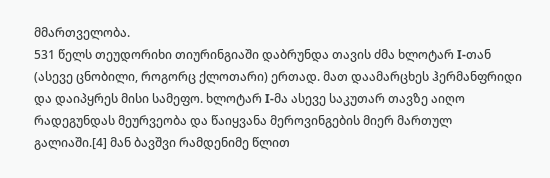მმართველობა.
531 წელს თეუდორიხი თიურინგიაში დაბრუნდა თავის ძმა ხლოტარ I-თან (ასევე ცნობილი, როგორც ქლოთარი) ერთად. მათ დაამარცხეს ჰერმანფრიდი და დაიპყრეს მისი სამეფო. ხლოტარ I-მა ასევე საკუთარ თავზე აიღო რადეგუნდას მეურვეობა და წაიყვანა მეროვინგების მიერ მართულ გალიაში.[4] მან ბავშვი რამდენიმე წლით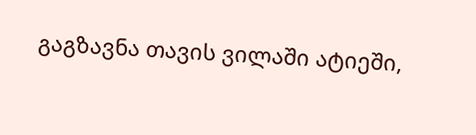გაგზავნა თავის ვილაში ატიეში,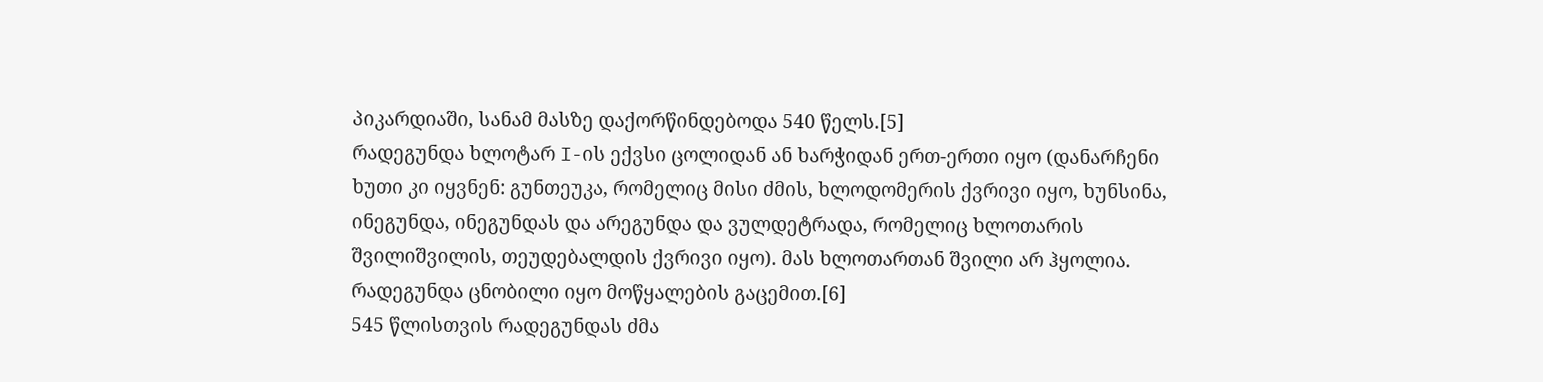პიკარდიაში, სანამ მასზე დაქორწინდებოდა 540 წელს.[5]
რადეგუნდა ხლოტარ I-ის ექვსი ცოლიდან ან ხარჭიდან ერთ-ერთი იყო (დანარჩენი ხუთი კი იყვნენ: გუნთეუკა, რომელიც მისი ძმის, ხლოდომერის ქვრივი იყო, ხუნსინა, ინეგუნდა, ინეგუნდას და არეგუნდა და ვულდეტრადა, რომელიც ხლოთარის შვილიშვილის, თეუდებალდის ქვრივი იყო). მას ხლოთართან შვილი არ ჰყოლია. რადეგუნდა ცნობილი იყო მოწყალების გაცემით.[6]
545 წლისთვის რადეგუნდას ძმა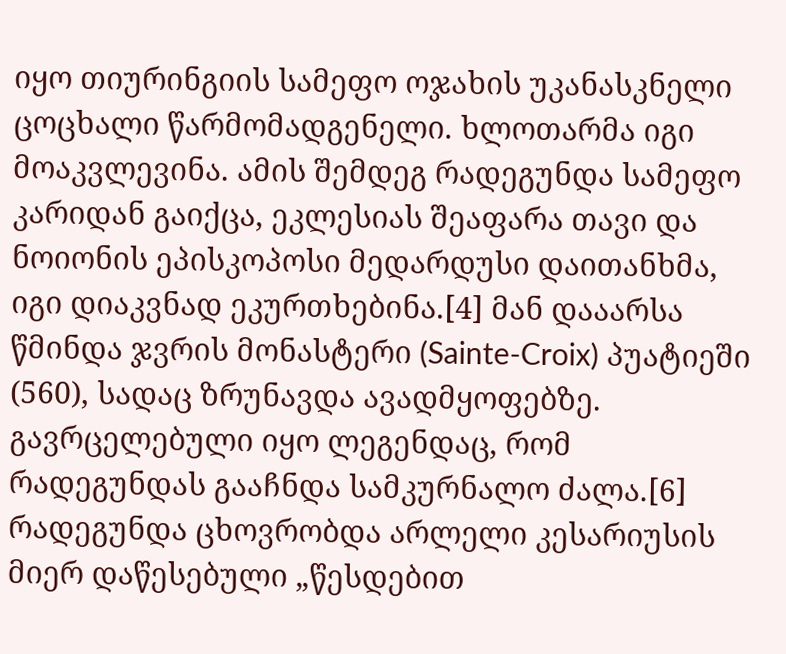იყო თიურინგიის სამეფო ოჯახის უკანასკნელი ცოცხალი წარმომადგენელი. ხლოთარმა იგი მოაკვლევინა. ამის შემდეგ რადეგუნდა სამეფო კარიდან გაიქცა, ეკლესიას შეაფარა თავი და ნოიონის ეპისკოპოსი მედარდუსი დაითანხმა, იგი დიაკვნად ეკურთხებინა.[4] მან დააარსა წმინდა ჯვრის მონასტერი (Sainte-Croix) პუატიეში (560), სადაც ზრუნავდა ავადმყოფებზე. გავრცელებული იყო ლეგენდაც, რომ რადეგუნდას გააჩნდა სამკურნალო ძალა.[6]
რადეგუნდა ცხოვრობდა არლელი კესარიუსის მიერ დაწესებული „წესდებით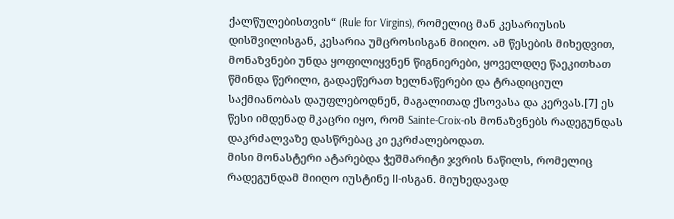ქალწულებისთვის“ (Rule for Virgins), რომელიც მან კესარიუსის დისშვილისგან, კესარია უმცროსისგან მიიღო. ამ წესების მიხედვით, მონაზვნები უნდა ყოფილიყვნენ წიგნიერები, ყოველდღე წაეკითხათ წმინდა წერილი, გადაეწერათ ხელნაწერები და ტრადიციულ საქმიანობას დაუფლებოდნენ, მაგალითად ქსოვასა და კერვას.[7] ეს წესი იმდენად მკაცრი იყო, რომ Sainte-Croix-ის მონაზვნებს რადეგუნდას დაკრძალვაზე დასწრებაც კი ეკრძალებოდათ.
მისი მონასტერი ატარებდა ჭეშმარიტი ჯვრის ნაწილს, რომელიც რადეგუნდამ მიიღო იუსტინე II-ისგან. მიუხედავად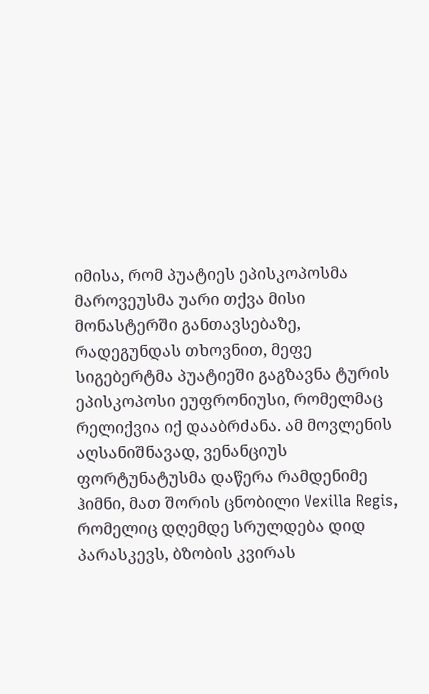იმისა, რომ პუატიეს ეპისკოპოსმა მაროვეუსმა უარი თქვა მისი მონასტერში განთავსებაზე, რადეგუნდას თხოვნით, მეფე სიგებერტმა პუატიეში გაგზავნა ტურის ეპისკოპოსი ეუფრონიუსი, რომელმაც რელიქვია იქ დააბრძანა. ამ მოვლენის აღსანიშნავად, ვენანციუს ფორტუნატუსმა დაწერა რამდენიმე ჰიმნი, მათ შორის ცნობილი Vexilla Regis, რომელიც დღემდე სრულდება დიდ პარასკევს, ბზობის კვირას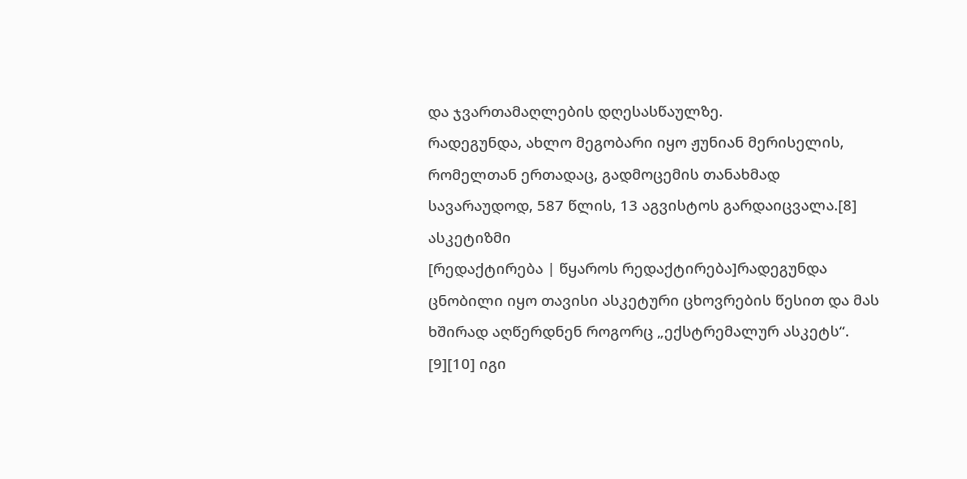და ჯვართამაღლების დღესასწაულზე.
რადეგუნდა, ახლო მეგობარი იყო ჟუნიან მერისელის, რომელთან ერთადაც, გადმოცემის თანახმად სავარაუდოდ, 587 წლის, 13 აგვისტოს გარდაიცვალა.[8]
ასკეტიზმი
[რედაქტირება | წყაროს რედაქტირება]რადეგუნდა ცნობილი იყო თავისი ასკეტური ცხოვრების წესით და მას ხშირად აღწერდნენ როგორც „ექსტრემალურ ასკეტს“. [9][10] იგი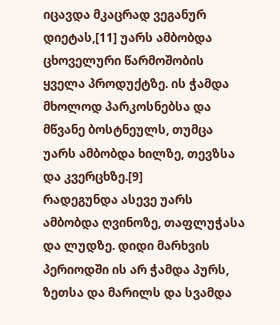იცავდა მკაცრად ვეგანურ დიეტას,[11] უარს ამბობდა ცხოველური წარმოშობის ყველა პროდუქტზე. ის ჭამდა მხოლოდ პარკოსნებსა და მწვანე ბოსტნეულს, თუმცა უარს ამბობდა ხილზე, თევზსა და კვერცხზე.[9]
რადეგუნდა ასევე უარს ამბობდა ღვინოზე, თაფლუჭასა და ლუდზე. დიდი მარხვის პერიოდში ის არ ჭამდა პურს, ზეთსა და მარილს და სვამდა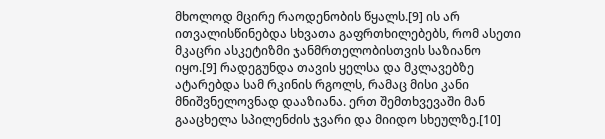მხოლოდ მცირე რაოდენობის წყალს.[9] ის არ ითვალისწინებდა სხვათა გაფრთხილებებს, რომ ასეთი მკაცრი ასკეტიზმი ჯანმრთელობისთვის საზიანო იყო.[9] რადეგუნდა თავის ყელსა და მკლავებზე ატარებდა სამ რკინის რგოლს, რამაც მისი კანი მნიშვნელოვნად დააზიანა. ერთ შემთხვევაში მან გააცხელა სპილენძის ჯვარი და მიიდო სხეულზე.[10]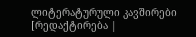ლიტერატურული კავშირები
[რედაქტირება |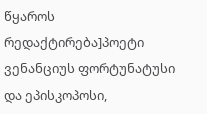წყაროს რედაქტირება]პოეტი ვენანციუს ფორტუნატუსი და ეპისკოპოსი,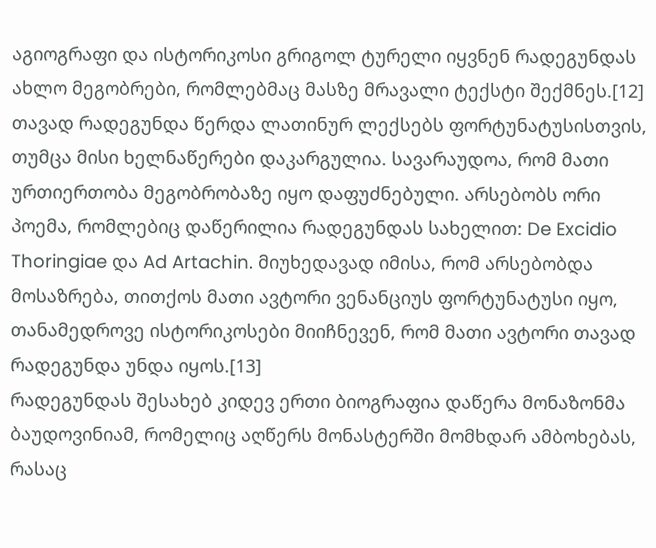აგიოგრაფი და ისტორიკოსი გრიგოლ ტურელი იყვნენ რადეგუნდას ახლო მეგობრები, რომლებმაც მასზე მრავალი ტექსტი შექმნეს.[12] თავად რადეგუნდა წერდა ლათინურ ლექსებს ფორტუნატუსისთვის, თუმცა მისი ხელნაწერები დაკარგულია. სავარაუდოა, რომ მათი ურთიერთობა მეგობრობაზე იყო დაფუძნებული. არსებობს ორი პოემა, რომლებიც დაწერილია რადეგუნდას სახელით: De Excidio Thoringiae და Ad Artachin. მიუხედავად იმისა, რომ არსებობდა მოსაზრება, თითქოს მათი ავტორი ვენანციუს ფორტუნატუსი იყო, თანამედროვე ისტორიკოსები მიიჩნევენ, რომ მათი ავტორი თავად რადეგუნდა უნდა იყოს.[13]
რადეგუნდას შესახებ კიდევ ერთი ბიოგრაფია დაწერა მონაზონმა ბაუდოვინიამ, რომელიც აღწერს მონასტერში მომხდარ ამბოხებას, რასაც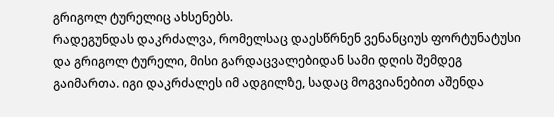გრიგოლ ტურელიც ახსენებს.
რადეგუნდას დაკრძალვა, რომელსაც დაესწრნენ ვენანციუს ფორტუნატუსი და გრიგოლ ტურელი, მისი გარდაცვალებიდან სამი დღის შემდეგ გაიმართა. იგი დაკრძალეს იმ ადგილზე, სადაც მოგვიანებით აშენდა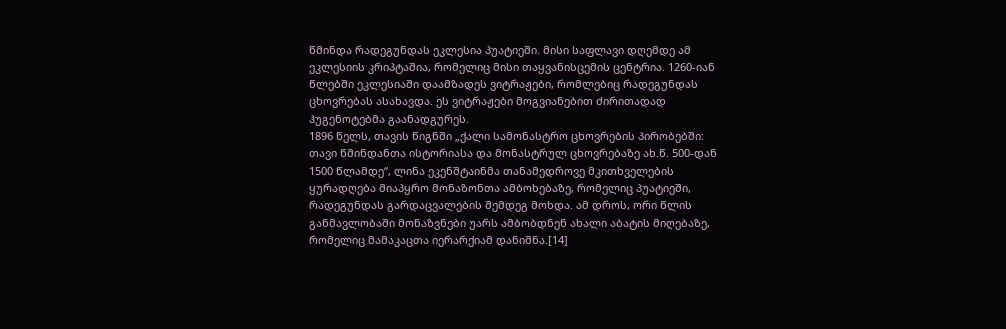წმინდა რადეგუნდას ეკლესია პუატიეში. მისი საფლავი დღემდე ამ ეკლესიის კრიპტაშია, რომელიც მისი თაყვანისცემის ცენტრია. 1260-იან წლებში ეკლესიაში დაამზადეს ვიტრაჟები, რომლებიც რადეგუნდას ცხოვრებას ასახავდა. ეს ვიტრაჟები მოგვიანებით ძირითადად ჰუგენოტებმა გაანადგურეს.
1896 წელს, თავის წიგნში „ქალი სამონასტრო ცხოვრების პირობებში: თავი წმინდანთა ისტორიასა და მონასტრულ ცხოვრებაზე ახ.წ. 500-დან 1500 წლამდე“, ლინა ეკენშტაინმა თანამედროვე მკითხველების ყურადღება მიაპყრო მონაზონთა ამბოხებაზე, რომელიც პუატიეში, რადეგუნდას გარდაცვალების შემდეგ მოხდა. ამ დროს, ორი წლის განმავლობაში მონაზვნები უარს ამბობდნენ ახალი აბატის მიღებაზე, რომელიც მამაკაცთა იერარქიამ დანიშნა.[14]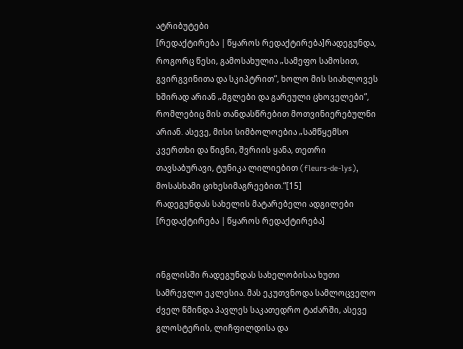ატრიბუტები
[რედაქტირება | წყაროს რედაქტირება]რადეგუნდა, როგორც წესი, გამოსახულია „სამეფო სამოსით, გვირგვინითა და სკიპტრით“, ხოლო მის სიახლოვეს ხშირად არიან „მგლები და გარეული ცხოველები“, რომლებიც მის თანდასწრებით მოთვინიერებულნი არიან. ასევე, მისი სიმბოლოებია „სამწყემსო კვერთხი და წიგნი, შვრიის ყანა, თეთრი თავსაბურავი, ტუნიკა ლილიებით (fleurs-de-lys), მოსასხამი ციხესიმაგრეებით.“[15]
რადეგუნდას სახელის მატარებელი ადგილები
[რედაქტირება | წყაროს რედაქტირება]


ინგლისში რადეგუნდას სახელობისაა ხუთი სამრევლო ეკლესია. მას ეკუთვნოდა სამლოცველო ძველ წმინდა პავლეს საკათედრო ტაძარში, ასევე გლოსტერის, ლიჩფილდისა და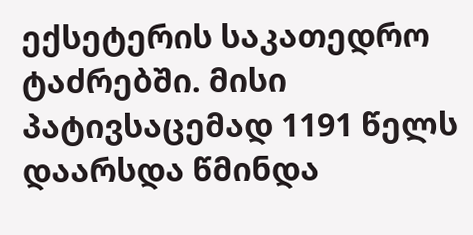ექსეტერის საკათედრო ტაძრებში. მისი პატივსაცემად 1191 წელს დაარსდა წმინდა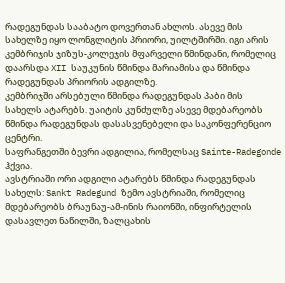რადეგუნდას სააბატო დოვერთან ახლოს. ასევე მის სახელზე იყო ლონგლიტის პრიორი, უილტშირში. იგი არის კემბრიჯის ჯიზუს-კოლეჯის მფარველი წმინდანი, რომელიც დაარსდა XII საუკუნის წმინდა მარიამისა და წმინდა რადეგუნდას პრიორის ადგილზე.
კემბრიჯში არსებული წმინდა რადეგუნდას პაბი მის სახელს ატარებს. უაიტის კუნძულზე ასევე მდებარეობს წმინდა რადეგუნდას დასასვენებელი და საკონფერენციო ცენტრი.
საფრანგეთში ბევრი ადგილია, რომელსაც Sainte-Radegonde ჰქვია.
ავსტრიაში ორი ადგილი ატარებს წმინდა რადეგუნდას სახელს: Sankt Radegund ზემო ავსტრიაში, რომელიც მდებარეობს ბრაუნაუ-ამ-ინის რაიონში, ინფირტელის დასავლეთ ნაწილში, ზალცახის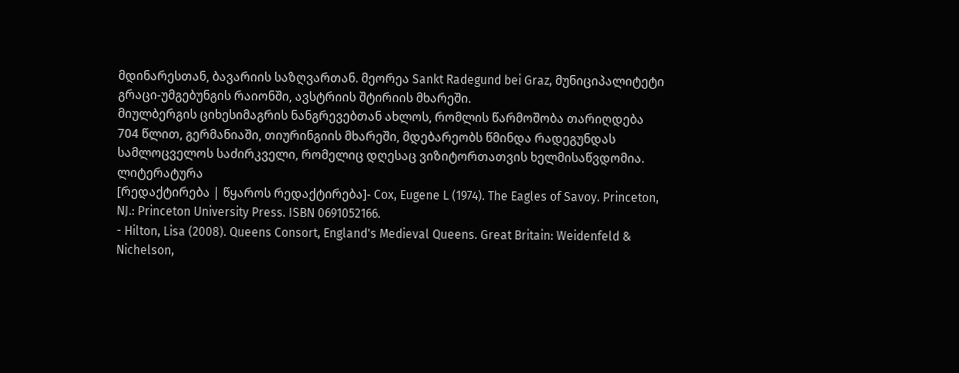მდინარესთან, ბავარიის საზღვართან. მეორეა Sankt Radegund bei Graz, მუნიციპალიტეტი გრაცი-უმგებუნგის რაიონში, ავსტრიის შტირიის მხარეში.
მიულბერგის ციხესიმაგრის ნანგრევებთან ახლოს, რომლის წარმოშობა თარიღდება 704 წლით, გერმანიაში, თიურინგიის მხარეში, მდებარეობს წმინდა რადეგუნდას სამლოცველოს საძირკველი, რომელიც დღესაც ვიზიტორთათვის ხელმისაწვდომია.
ლიტერატურა
[რედაქტირება | წყაროს რედაქტირება]- Cox, Eugene L (1974). The Eagles of Savoy. Princeton, NJ.: Princeton University Press. ISBN 0691052166.
- Hilton, Lisa (2008). Queens Consort, England's Medieval Queens. Great Britain: Weidenfeld & Nichelson,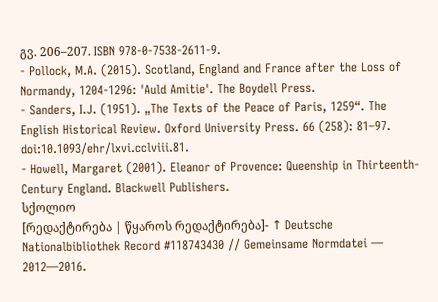გვ. 206–207. ISBN 978-0-7538-2611-9.
- Pollock, M.A. (2015). Scotland, England and France after the Loss of Normandy, 1204-1296: 'Auld Amitie'. The Boydell Press.
- Sanders, I.J. (1951). „The Texts of the Peace of Paris, 1259“. The English Historical Review. Oxford University Press. 66 (258): 81–97. doi:10.1093/ehr/lxvi.cclviii.81.
- Howell, Margaret (2001). Eleanor of Provence: Queenship in Thirteenth-Century England. Blackwell Publishers.
სქოლიო
[რედაქტირება | წყაროს რედაქტირება]- ↑ Deutsche Nationalbibliothek Record #118743430 // Gemeinsame Normdatei — 2012—2016.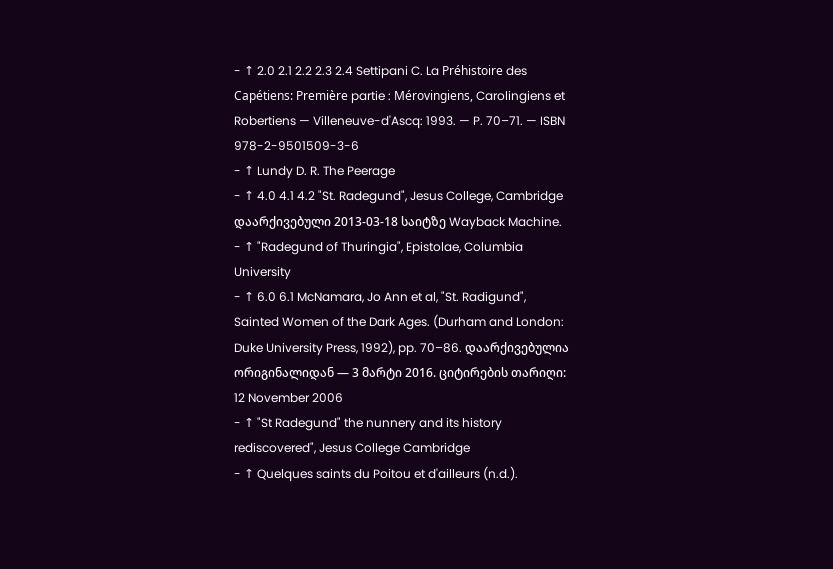- ↑ 2.0 2.1 2.2 2.3 2.4 Settipani C. La Préhistoire des Capétiens: Première partie : Mérovingiens, Carolingiens et Robertiens — Villeneuve-d'Ascq: 1993. — P. 70–71. — ISBN 978-2-9501509-3-6
- ↑ Lundy D. R. The Peerage
- ↑ 4.0 4.1 4.2 "St. Radegund", Jesus College, Cambridge დაარქივებული 2013-03-18 საიტზე Wayback Machine.
- ↑ "Radegund of Thuringia", Epistolae, Columbia University
- ↑ 6.0 6.1 McNamara, Jo Ann et al, "St. Radigund", Sainted Women of the Dark Ages. (Durham and London: Duke University Press, 1992), pp. 70–86. დაარქივებულია ორიგინალიდან — 3 მარტი 2016. ციტირების თარიღი: 12 November 2006
- ↑ "St Radegund" the nunnery and its history rediscovered", Jesus College Cambridge
- ↑ Quelques saints du Poitou et d'ailleurs (n.d.).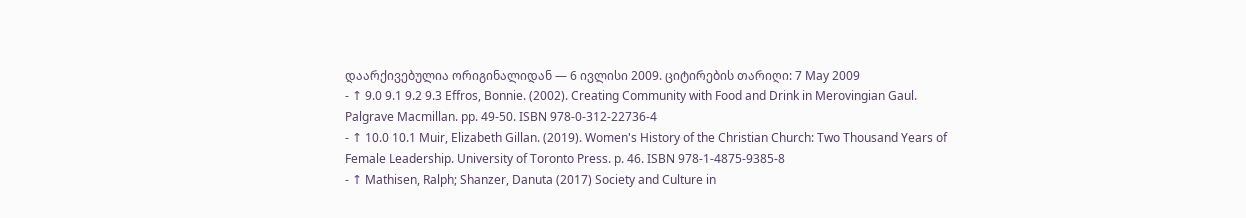დაარქივებულია ორიგინალიდან — 6 ივლისი 2009. ციტირების თარიღი: 7 May 2009
- ↑ 9.0 9.1 9.2 9.3 Effros, Bonnie. (2002). Creating Community with Food and Drink in Merovingian Gaul. Palgrave Macmillan. pp. 49-50. ISBN 978-0-312-22736-4
- ↑ 10.0 10.1 Muir, Elizabeth Gillan. (2019). Women's History of the Christian Church: Two Thousand Years of Female Leadership. University of Toronto Press. p. 46. ISBN 978-1-4875-9385-8
- ↑ Mathisen, Ralph; Shanzer, Danuta (2017) Society and Culture in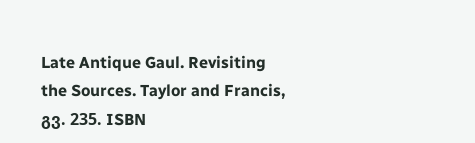Late Antique Gaul. Revisiting the Sources. Taylor and Francis, გვ. 235. ISBN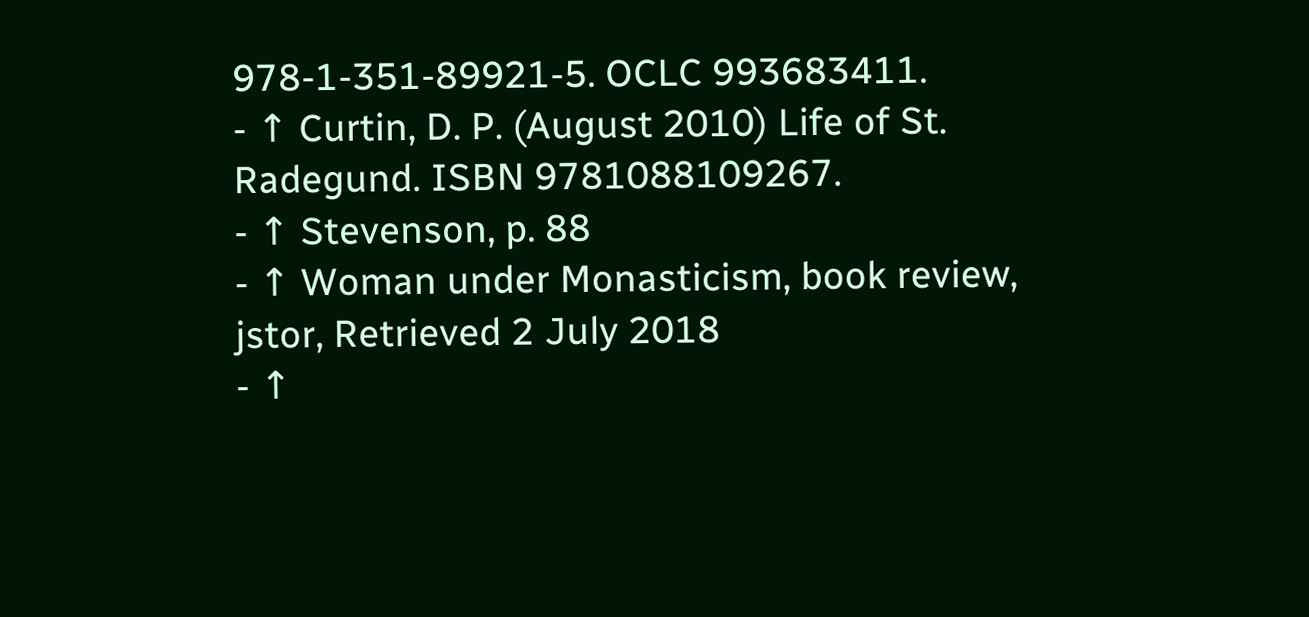978-1-351-89921-5. OCLC 993683411.
- ↑ Curtin, D. P. (August 2010) Life of St. Radegund. ISBN 9781088109267.
- ↑ Stevenson, p. 88
- ↑ Woman under Monasticism, book review, jstor, Retrieved 2 July 2018
- ↑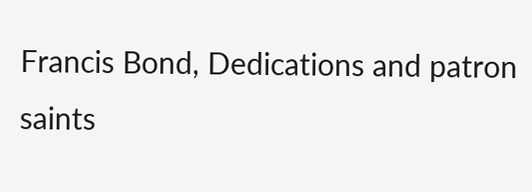Francis Bond, Dedications and patron saints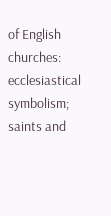of English churches: ecclesiastical symbolism; saints and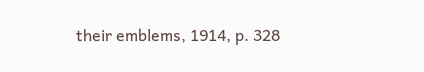their emblems, 1914, p. 328